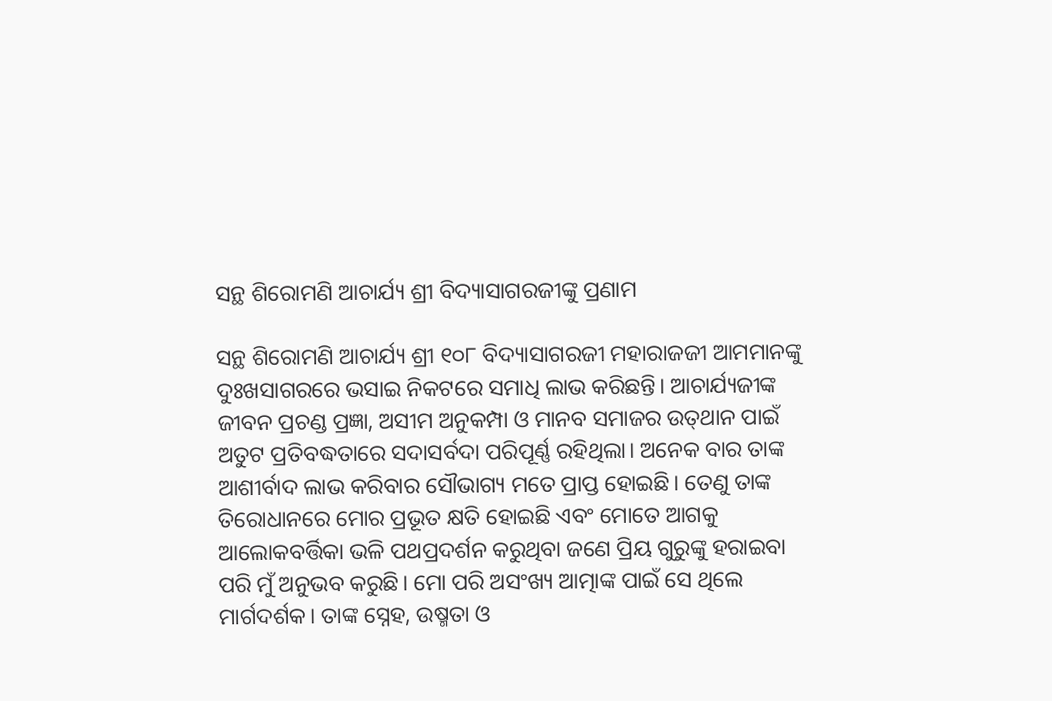ସନ୍ଥ ଶିରୋମଣି ଆଚାର୍ଯ୍ୟ ଶ୍ରୀ ବିଦ୍ୟାସାଗରଜୀଙ୍କୁ ପ୍ରଣାମ

ସନ୍ଥ ଶିରୋମଣି ଆଚାର୍ଯ୍ୟ ଶ୍ରୀ ୧୦୮ ବିଦ୍ୟାସାଗରଜୀ ମହାରାଜଜୀ ଆମମାନଙ୍କୁ ଦୁଃଖସାଗରରେ ଭସାଇ ନିକଟରେ ସମାଧି ଲାଭ କରିଛନ୍ତି। ଆଚାର୍ଯ୍ୟଜୀଙ୍କ ଜୀବନ ପ୍ରଚଣ୍ଡ ପ୍ରଜ୍ଞା, ଅସୀମ ଅନୁକମ୍ପା ଓ ମାନବ ସମାଜର ଉତ୍‌ଥାନ ପାଇଁ ଅତୁଟ ପ୍ରତିବଦ୍ଧତାରେ ସଦାସର୍ବଦା ପରିପୂର୍ଣ୍ଣ ରହିଥିଲା। ଅନେକ ବାର ତାଙ୍କ ଆଶୀର୍ବାଦ ଲାଭ କରିବାର ସୌଭାଗ୍ୟ ମତେ ପ୍ରାପ୍ତ ହୋଇଛି। ତେଣୁ ତାଙ୍କ ତିରୋଧାନରେ ମୋର ପ୍ରଭୂତ କ୍ଷତି ହୋଇଛି ଏବଂ ମୋତେ ଆଗକୁ ଆଲୋକବର୍ତ୍ତିକା ଭଳି ପଥପ୍ରଦର୍ଶନ କରୁଥିବା ଜଣେ ପ୍ରିୟ ଗୁରୁଙ୍କୁ ହରାଇବା ପରି ମୁଁ ଅନୁଭବ କରୁଛି। ମୋ ପରି ଅସଂଖ୍ୟ ଆତ୍ମାଙ୍କ ପାଇଁ ସେ ଥିଲେ ମାର୍ଗଦର୍ଶକ। ତାଙ୍କ ସ୍ନେହ, ଉଷ୍ମତା ଓ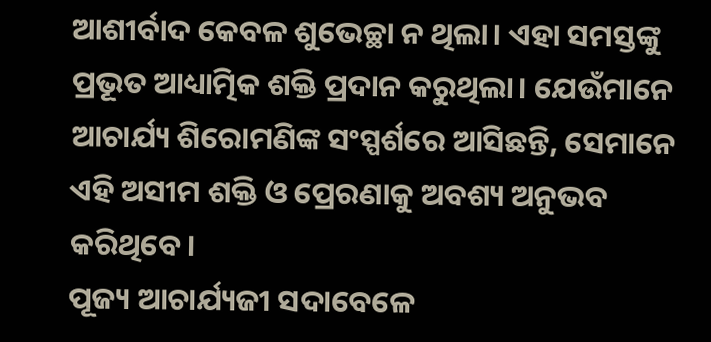ଆଶୀର୍ବାଦ କେବଳ ଶୁଭେଚ୍ଛା ନ ଥିଲା। ଏହା ସମସ୍ତଙ୍କୁ ପ୍ରଭୂତ ଆଧ୍ୟାତ୍ମିକ ଶକ୍ତି ପ୍ରଦାନ କରୁଥିଲା। ଯେଉଁମାନେ ଆଚାର୍ଯ୍ୟ ଶିରୋମଣିଙ୍କ ସଂସ୍ପର୍ଶରେ ଆସିଛନ୍ତି, ସେମାନେ ଏହି ଅସୀମ ଶକ୍ତି ଓ ପ୍ରେରଣାକୁ ଅବଶ୍ୟ ଅନୁଭବ କରିଥିବେ।
ପୂଜ୍ୟ ଆଚାର୍ଯ୍ୟଜୀ ସଦାବେଳେ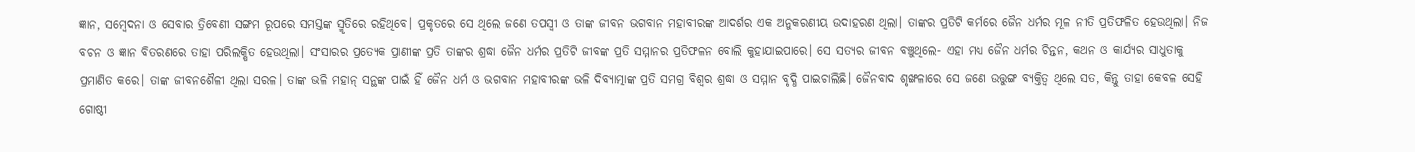ଜ୍ଞାନ, ସମ୍ବେଦନା ଓ ସେବାର ତ୍ରିବେଣୀ ସଙ୍ଗମ ରୂପରେ ସମସ୍ତଙ୍କ ସ୍ମୃତିରେ ରହିଥିବେ। ପ୍ରକୃତରେ ସେ ଥିଲେ ଜଣେ ତପସ୍ବୀ ଓ ତାଙ୍କ ଜୀବନ ଭଗବାନ ମହାବୀରଙ୍କ ଆଦର୍ଶର ଏକ ଅନୁକରଣୀୟ ଉଦାହରଣ ଥିଲା। ତାଙ୍କର ପ୍ରତିଟି କର୍ମରେ ଜୈନ ଧର୍ମର ମୂଳ ନୀତି ପ୍ରତିଫଳିତ ହେଉଥିଲା। ନିଜ ବଚନ ଓ ଜ୍ଞାନ ବିତରଣରେ ତାହା ପରିଲକ୍ଷିତ ହେଉଥିଲା। ସଂସାରର ପ୍ରତ୍ୟେକ ପ୍ରାଣୀଙ୍କ ପ୍ରତି ତାଙ୍କର ଶ୍ରଦ୍ଧା ଜୈନ ଧର୍ମର ପ୍ରତିଟି ଜୀବଙ୍କ ପ୍ରତି ସମ୍ମାନର ପ୍ରତିଫଳନ ବୋଲି କୁହାଯାଇପାରେ। ସେ ସତ୍ୟର ଜୀବନ ବଞ୍ଚୁଥିଲେ- ଏହା ମଧ୍ୟ ଜୈନ ଧର୍ମର ଚିନ୍ତନ, କଥନ ଓ କାର୍ଯ୍ୟର ସାଧୁତାକୁ ପ୍ରମାଣିତ କରେ। ତାଙ୍କ ଜୀବନଶୈଳୀ ଥିଲା ସରଳ। ତାଙ୍କ ଭଳି ମହାନ୍‌ ସନ୍ଥଙ୍କ ପାଇଁ ହିଁ ଜୈନ ଧର୍ମ ଓ ଭଗବାନ ମହାବୀରଙ୍କ ଭଳି ଦିବ୍ୟାତ୍ମାଙ୍କ ପ୍ରତି ସମଗ୍ର ବିଶ୍ୱର ଶ୍ରଦ୍ଧା ଓ ସମ୍ମାନ ବୃଦ୍ଧି ପାଇଚାଲିଛି। ଜୈନବାଦ ଶୃଙ୍ଖଳାରେ ସେ ଜଣେ ଉତ୍ତୁଙ୍ଗ ବ୍ୟକ୍ତିତ୍ୱ ଥିଲେ ସତ, କିନ୍ତୁ ତାହା କେବଳ ସେହି ଗୋଷ୍ଠୀ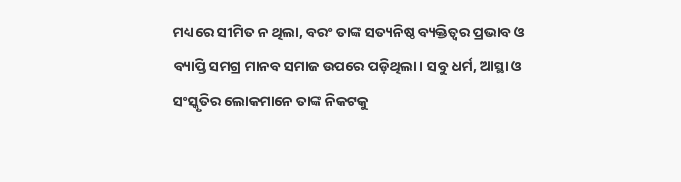ମଧ୍ୟରେ ସୀମିତ ନ ଥିଲା, ବରଂ ତାଙ୍କ ସତ୍ୟନିଷ୍ଠ ବ୍ୟକ୍ତିତ୍ୱର ପ୍ରଭାବ ଓ ବ୍ୟାପ୍ତି ସମଗ୍ର ମାନବ ସମାଜ ଉପରେ ପଡ଼ିଥିଲା। ସବୁ ଧର୍ମ, ଆସ୍ଥା ଓ ସଂସ୍କୃତିର ଲୋକମାନେ ତାଙ୍କ ନିକଟକୁ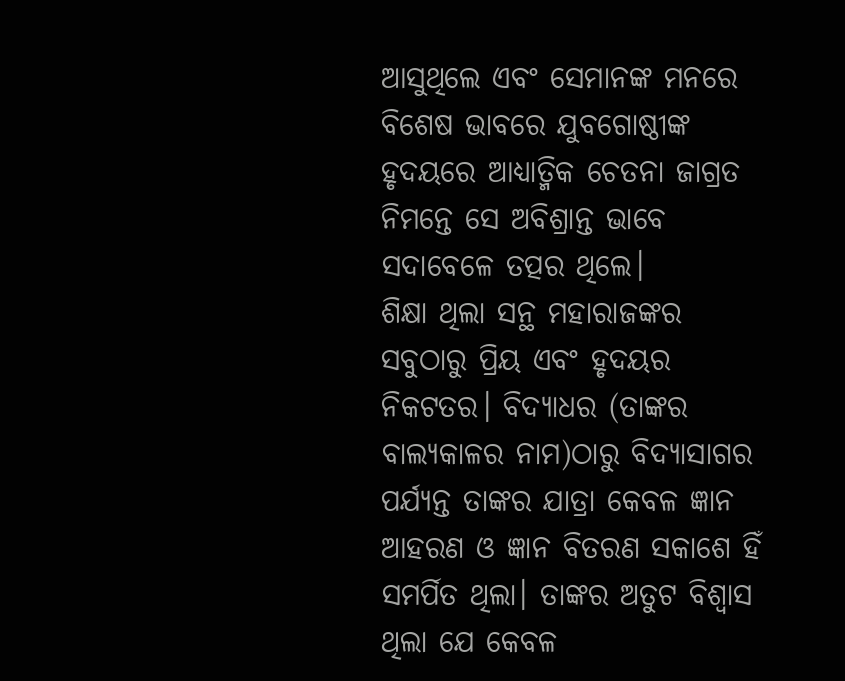ଆସୁଥିଲେ ଏବଂ ସେମାନଙ୍କ ମନରେ ବିଶେଷ ଭାବରେ ଯୁବଗୋଷ୍ଠୀଙ୍କ ହୃଦୟରେ ଆଧ୍ୟାତ୍ମିକ ଚେତନା ଜାଗ୍ରତ ନିମନ୍ତେ ସେ ଅବିଶ୍ରାନ୍ତ ଭାବେ ସଦାବେଳେ ତତ୍ପର ଥିଲେ।
ଶିକ୍ଷା ଥିଲା ସନ୍ଥ ମହାରାଜଙ୍କର ସବୁଠାରୁ ପ୍ରିୟ ଏବଂ ହୃଦୟର ନିକଟତର। ବିଦ୍ୟାଧର (ତାଙ୍କର ବାଲ୍ୟକାଳର ନାମ)ଠାରୁ ବିଦ୍ୟାସାଗର ପର୍ଯ୍ୟନ୍ତ ତାଙ୍କର ଯାତ୍ରା କେବଳ ଜ୍ଞାନ ଆହରଣ ଓ ଜ୍ଞାନ ବିତରଣ ସକାଶେ ହିଁ ସମର୍ପିତ ଥିଲା। ତାଙ୍କର ଅତୁଟ ବିଶ୍ୱାସ ଥିଲା ଯେ କେବଳ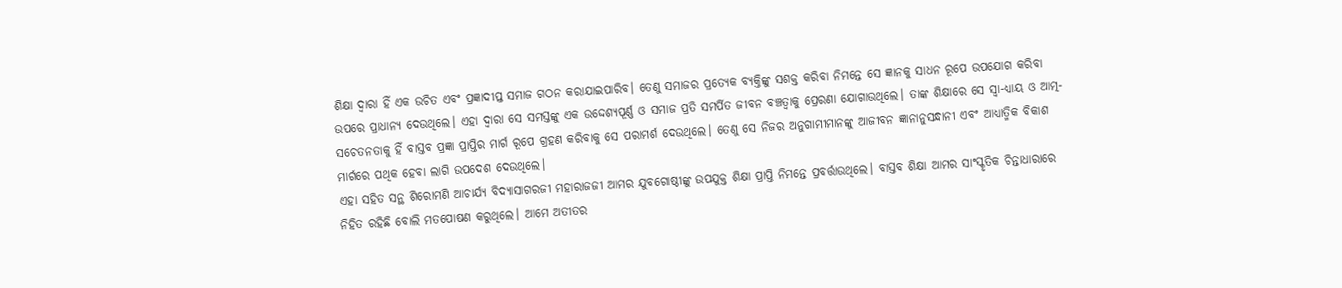ଶିକ୍ଷା ଦ୍ୱାରା ହିଁ ଏକ ଉଚିତ ଏବଂ ପ୍ରଜ୍ଞାଦୀପ୍ତ ସମାଜ ଗଠନ କରାଯାଇପାରିବ। ତେଣୁ ସମାଜର ପ୍ରତ୍ୟେକ ବ୍ୟକ୍ତିଙ୍କୁ ସଶକ୍ତ କରିବା ନିମନ୍ତେ ସେ ଜ୍ଞାନକୁ ସାଧନ ରୂପେ ଉପଯୋଗ କରିବା ଉପରେ ପ୍ରାଧାନ୍ୟ ଦେଉଥିଲେ। ଏହା ଦ୍ୱାରା ସେ ସମସ୍ତଙ୍କୁ ଏକ ଉଦ୍ଦେଶ୍ୟପୂର୍ଣ୍ଣ ଓ ସମାଜ ପ୍ରତି ସମର୍ପିତ ଜୀବନ ବଞ୍ଚତ୍ବାକୁ ପ୍ରେରଣା ଯୋଗାଉଥିଲେ। ତାଙ୍କ ଶିକ୍ଷାରେ ସେ ସ୍ବା-ଧ୍ୟାୟ ଓ ଆତ୍ମ-ସଚେତନତାକୁ ହିଁ ବାସ୍ତବ ପ୍ରଜ୍ଞା ପ୍ରାପ୍ତିର ମାର୍ଗ ରୂପେ ଗ୍ରହଣ କରିବାକୁ ସେ ପରାମର୍ଶ ଦେଉଥିଲେ। ତେଣୁ ସେ ନିଜର ଅନୁଗାମୀମାନଙ୍କୁ ଆଜୀବନ ଜ୍ଞାନାନୁସନ୍ଧାନୀ ଏବଂ ଆଧ୍ୟାତ୍ମିକ ବିକାଶ ମାର୍ଗରେ ପଥିକ ହେବା ଲାଗି ଉପଦେଶ ଦେଉଥିଲେ।
ଏହା ସହିତ ସନ୍ଥ ଶିରୋମଣି ଆଚାର୍ଯ୍ୟ ବିଦ୍ୟାସାଗରଜୀ ମହାରାଜଜୀ ଆମର ଯୁବଗୋଷ୍ଠୀଙ୍କୁ ଉପଯୁକ୍ତ ଶିକ୍ଷା ପ୍ରାପ୍ତି ନିମନ୍ତେ ପ୍ରବର୍ତ୍ତାଉଥିଲେ। ବାସ୍ତବ ଶିକ୍ଷା ଆମର ସାଂସ୍କୃତିକ ଚିନ୍ତାଧାରାରେ ନିହିତ ରହିଛି ବୋଲି ମତପୋଷଣ କରୁଥିଲେ। ଆମେ ଅତୀତର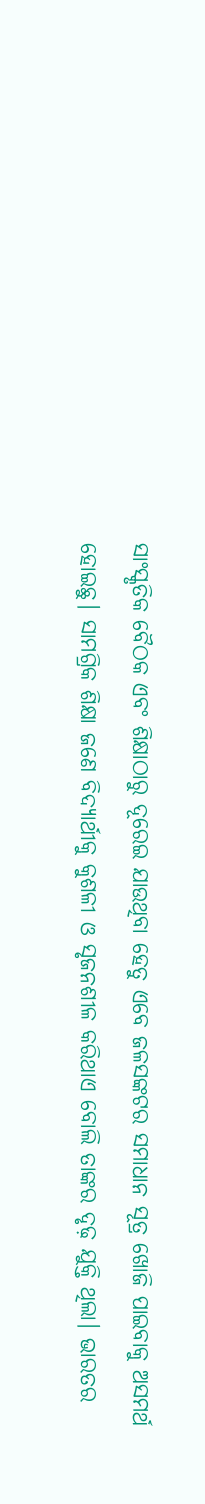ସାଂସ୍କୃତିକ ବୈଠକ ଏବଂ ଶିକ୍ଷାଠାରୁ ଦୂରେଇ ଯାଉଥିବା ହେତୁ ଏବେ ଜଳସଙ୍କଟର ସମାଧାନ ସୂତ୍ର ଖୋଜି ପାଇବାକୁ ଅସମର୍ଥ ହୋଇଛୁ। ସାମଗ୍ରିକ ଶିକ୍ଷା ଜଣେ ବିଦ୍ୟାର୍ଥୀକୁ କୁଶଳୀ ଓ ସୃଜନଶୀଳ କରିଥାଏ ବୋଲି ତାଙ୍କର ଦୃଢ଼ ଯୁକ୍ତି ଥିଲା। ଭାରତର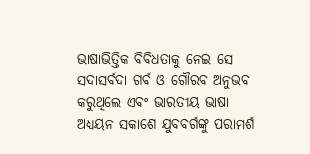ଭାଷାଭିତ୍ତିକ ବିବିଧତାକୁ ନେଇ ସେ ସଦାସର୍ବଦା ଗର୍ବ ଓ ଗୌରବ ଅନୁଭବ କରୁଥିଲେ ଏବଂ ଭାରତୀୟ ଭାଷା ଅଧ୍ୟୟନ ସକାଶେ ଯୁବବର୍ଗଙ୍କୁ ପରାମର୍ଶ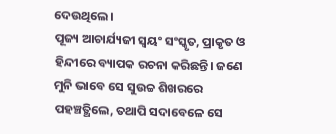ଦେଉଥିଲେ।
ପୂଜ୍ୟ ଆଚାର୍ଯ୍ୟଜୀ ସ୍ବୟଂ ସଂସ୍କୃତ, ପ୍ରାକୃତ ଓ ହିନ୍ଦୀରେ ବ୍ୟାପକ ରଚନା କରିଛନ୍ତି। ଜଣେ ମୁନି ଭାବେ ସେ ସୁଉଚ୍ଚ ଶିଖରରେ ପହଞ୍ଚତ୍ଥିଲେ, ତଥାପି ସଦାବେଳେ ସେ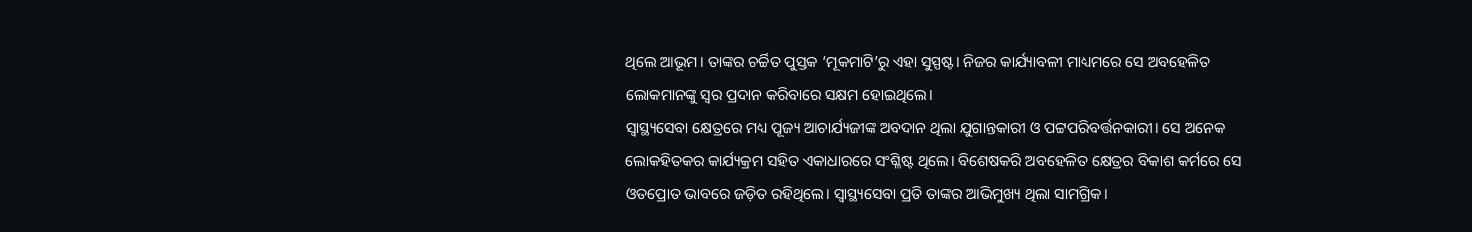ଥିଲେ ଆଭୂମ। ତାଙ୍କର ଚର୍ଚ୍ଚିତ ପୁସ୍ତକ ‘ମୂକମାଟି’ରୁ ଏହା ସୁସ୍ପଷ୍ଟ। ନିଜର କାର୍ଯ୍ୟାବଳୀ ମାଧ୍ୟମରେ ସେ ଅବହେଳିତ ଲୋକମାନଙ୍କୁ ସ୍ବର ପ୍ରଦାନ କରିବାରେ ସକ୍ଷମ ହୋଇଥିଲେ।
ସ୍ବାସ୍ଥ୍ୟସେବା କ୍ଷେତ୍ରରେ ମଧ୍ୟ ପୂଜ୍ୟ ଆଚାର୍ଯ୍ୟଜୀଙ୍କ ଅବଦାନ ଥିଲା ଯୁଗାନ୍ତକାରୀ ଓ ପଟ୍ଟପରିବର୍ତ୍ତନକାରୀ। ସେ ଅନେକ ଲୋକହିତକର କାର୍ଯ୍ୟକ୍ରମ ସହିତ ଏକାଧାରରେ ସଂଶ୍ଳିଷ୍ଟ ଥିଲେ। ବିଶେଷକରି ଅବହେଳିତ କ୍ଷେତ୍ରର ବିକାଶ କର୍ମରେ ସେ ଓତପ୍ରୋତ ଭାବରେ ଜଡ଼ିତ ରହିଥିଲେ। ସ୍ବାସ୍ଥ୍ୟସେବା ପ୍ରତି ତାଙ୍କର ଆଭିମୁଖ୍ୟ ଥିଲା ସାମଗ୍ରିକ।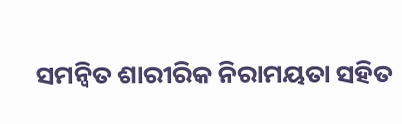ସମନ୍ବିତ ଶାରୀରିକ ନିରାମୟତା ସହିତ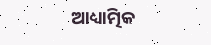ଆଧ୍ୟାତ୍ମିକ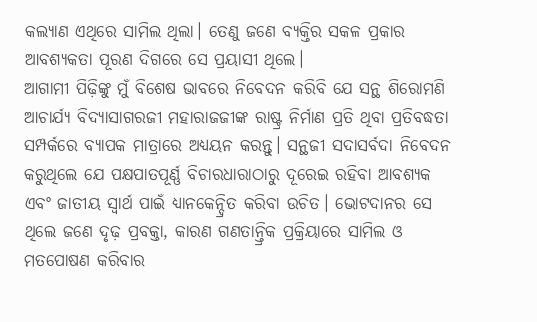କଲ୍ୟାଣ ଏଥିରେ ସାମିଲ ଥିଲା। ତେଣୁ ଜଣେ ବ୍ୟକ୍ତିର ସକଳ ପ୍ରକାର ଆବଶ୍ୟକତା ପୂରଣ ଦିଗରେ ସେ ପ୍ରୟାସୀ ଥିଲେ।
ଆଗାମୀ ପିଢ଼ିଙ୍କୁ ମୁଁ ବିଶେଷ ଭାବରେ ନିବେଦନ କରିବି ଯେ ସନ୍ଥ ଶିରୋମଣି ଆଚାର୍ଯ୍ୟ ବିଦ୍ୟାସାଗରଜୀ ମହାରାଜଜୀଙ୍କ ରାଷ୍ଟ୍ର ନିର୍ମାଣ ପ୍ରତି ଥିବା ପ୍ରତିବଦ୍ଧତା ସମ୍ପର୍କରେ ବ୍ୟାପକ ମାତ୍ରାରେ ଅଧ୍ୟୟନ କରନ୍ତୁ। ସନ୍ଥଜୀ ସଦାସର୍ବଦା ନିବେଦନ କରୁଥିଲେ ଯେ ପକ୍ଷପାତପୂର୍ଣ୍ଣ ବିଚାରଧାରାଠାରୁ ଦୂରେଇ ରହିବା ଆବଶ୍ୟକ ଏବଂ ଜାତୀୟ ସ୍ବାର୍ଥ ପାଇଁ ଧ୍ୟାନକେନ୍ଦ୍ରିତ କରିବା ଉଚିତ। ଭୋଟଦାନର ସେ ଥିଲେ ଜଣେ ଦୃଢ଼ ପ୍ରବକ୍ତା, କାରଣ ଗଣତାନ୍ତ୍ରିକ ପ୍ରକ୍ରିୟାରେ ସାମିଲ ଓ ମତପୋଷଣ କରିବାର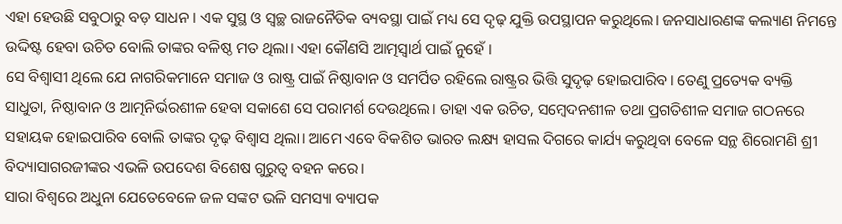ଏହା ହେଉଛି ସବୁଠାରୁ ବଡ଼ ସାଧନ । ଏକ ସୁସ୍ଥ ଓ ସ୍ବଚ୍ଛ ରାଜନୈତିକ ବ୍ୟବସ୍ଥା ପାଇଁ ମଧ୍ୟ ସେ ଦୃଢ଼ ଯୁକ୍ତି ଉପସ୍ଥାପନ କରୁଥିଲେ। ଜନସାଧାରଣଙ୍କ କଲ୍ୟାଣ ନିମନ୍ତେ ଉଦ୍ଦିଷ୍ଟ ହେବା ଉଚିତ ବୋଲି ତାଙ୍କର ବଳିଷ୍ଠ ମତ ଥିଲା। ଏହା କୌଣସି ଆତ୍ମସ୍ବାର୍ଥ ପାଇଁ ନୁହେଁ ।
ସେ ବିଶ୍ୱାସୀ ଥିଲେ ଯେ ନାଗରିକମାନେ ସମାଜ ଓ ରାଷ୍ଟ୍ର ପାଇଁ ନିଷ୍ଠାବାନ ଓ ସମର୍ପିତ ରହିଲେ ରାଷ୍ଟ୍ରର ଭିତ୍ତି ସୁଦୃଢ଼ ହୋଇପାରିବ। ତେଣୁ ପ୍ରତ୍ୟେକ ବ୍ୟକ୍ତି ସାଧୁତା, ନିଷ୍ଠାବାନ ଓ ଆତ୍ମନିର୍ଭରଶୀଳ ହେବା ସକାଶେ ସେ ପରାମର୍ଶ ଦେଉଥିଲେ। ତାହା ଏକ ଉଚିତ, ସମ୍ବେଦନଶୀଳ ତଥା ପ୍ରଗତିଶୀଳ ସମାଜ ଗଠନରେ ସହାୟକ ହୋଇପାରିବ ବୋଲି ତାଙ୍କର ଦୃଢ଼ ବିଶ୍ୱାସ ଥିଲା। ଆମେ ଏବେ ବିକଶିତ ଭାରତ ଲକ୍ଷ୍ୟ ହାସଲ ଦିଗରେ କାର୍ଯ୍ୟ କରୁଥିବା ବେଳେ ସନ୍ଥ ଶିରୋମଣି ଶ୍ରୀ ବିଦ୍ୟାସାଗରଜୀଙ୍କର ଏଭଳି ଉପଦେଶ ବିଶେଷ ଗୁରୁତ୍ୱ ବହନ କରେ।
ସାରା ବିଶ୍ୱରେ ଅଧୁନା ଯେତେବେଳେ ଜଳ ସଙ୍କଟ ଭଳି ସମସ୍ୟା ବ୍ୟାପକ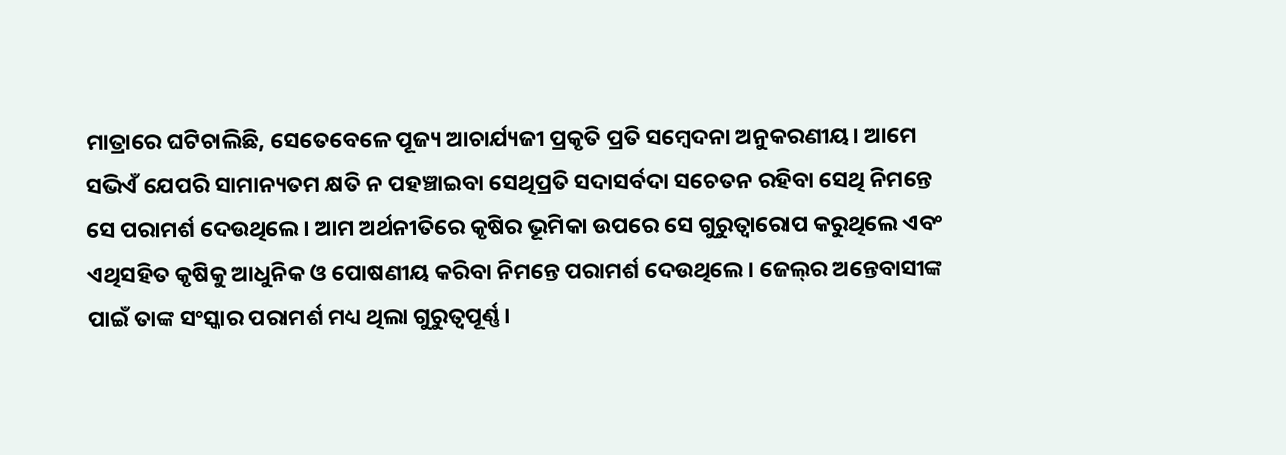ମାତ୍ରାରେ ଘଟିଚାଲିଛି, ସେତେବେଳେ ପୂଜ୍ୟ ଆଚାର୍ଯ୍ୟଜୀ ପ୍ରକୃତି ପ୍ରତି ସମ୍ବେଦନା ଅନୁକରଣୀୟ। ଆମେ ସଭିଏଁ ଯେପରି ସାମାନ୍ୟତମ କ୍ଷତି ନ ପହଞ୍ଚାଇବା ସେଥିପ୍ରତି ସଦାସର୍ବଦା ସଚେତନ ରହିବା ସେଥି ନିମନ୍ତେ ସେ ପରାମର୍ଶ ଦେଉଥିଲେ। ଆମ ଅର୍ଥନୀତିରେ କୃଷିର ଭୂମିକା ଉପରେ ସେ ଗୁରୁତ୍ୱାରୋପ କରୁଥିଲେ ଏବଂ ଏଥିସହିତ କୃଷିକୁ ଆଧୁନିକ ଓ ପୋଷଣୀୟ କରିବା ନିମନ୍ତେ ପରାମର୍ଶ ଦେଉଥିଲେ। ଜେଲ୍‌ର ଅନ୍ତେବାସୀଙ୍କ ପାଇଁ ତାଙ୍କ ସଂସ୍କାର ପରାମର୍ଶ ମଧ୍ୟ ଥିଲା ଗୁରୁତ୍ୱପୂର୍ଣ୍ଣ।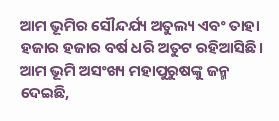ଆମ ଭୂମିର ସୌନ୍ଦର୍ଯ୍ୟ ଅତୁଲ୍ୟ ଏବଂ ତାହା ହଜାର ହଜାର ବର୍ଷ ଧରି ଅତୁଟ ରହିଆସିଛି। ଆମ ଭୂମି ଅସଂଖ୍ୟ ମହାପୁରୁଷଙ୍କୁ ଜନ୍ମ ଦେଇଛି,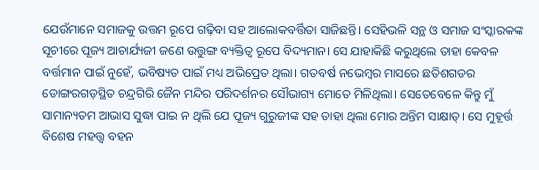ଯେଉଁମାନେ ସମାଜକୁ ଉତ୍ତମ ରୂପେ ଗଢ଼ିବା ସହ ଆଲୋକବର୍ତ୍ତିତା ସାଜିଛନ୍ତି। ସେହିଭଳି ସନ୍ଥ ଓ ସମାଜ ସଂସ୍କାରକଙ୍କ ସୂଚୀରେ ପୂଜ୍ୟ ଆଚାର୍ଯ୍ୟଜୀ ଜଣେ ଉତ୍ତୁଙ୍ଗ ବ୍ୟକ୍ତିତ୍ୱ ରୂପେ ବିଦ୍ୟମାନ। ସେ ଯାହାକିଛି କରୁଥିଲେ ତାହା କେବଳ ବର୍ତ୍ତମାନ ପାଇଁ ନୁହେଁ, ଭବିଷ୍ୟତ ପାଇଁ ମଧ୍ୟ ଅଭିପ୍ରେତ ଥିଲା। ଗତବର୍ଷ ନଭେମ୍ବର ମାସରେ ଛତିଶଗଡର ଡୋଙ୍ଗରଗଡ଼ସ୍ଥିତ ଚନ୍ଦ୍ରଗିରି ଜୈନ ମନ୍ଦିର ପରିଦର୍ଶନର ସୌଭାଗ୍ୟ ମୋତେ ମିଳିଥିଲା। ସେତେବେଳେ କିନ୍ତୁ ମୁଁ ସାମାନ୍ୟତମ ଆଭାସ ସୁଦ୍ଧା ପାଇ ନ ଥିଲି ଯେ ପୂଜ୍ୟ ଗୁରୁଜୀଙ୍କ ସହ ତାହା ଥିଲା ମୋର ଅନ୍ତିମ ସାକ୍ଷାତ୍‌। ସେ ମୁହୂର୍ତ୍ତ ବିଶେଷ ମହତ୍ତ୍ୱ ବହନ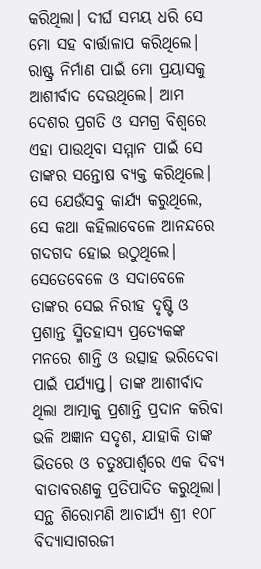କରିଥିଲା। ଦୀର୍ଘ ସମୟ ଧରି ସେ ମୋ ସହ ବାର୍ତ୍ତାଳାପ କରିଥିଲେ। ରାଷ୍ଟ୍ର ନିର୍ମାଣ ପାଇଁ ମୋ ପ୍ରୟାସକୁ ଆଶୀର୍ବାଦ ଦେଉଥିଲେ। ଆମ ଦେଶର ପ୍ରଗତି ଓ ସମଗ୍ର ବିଶ୍ୱରେ ଏହା ପାଉଥିବା ସମ୍ମାନ ପାଇଁ ସେ ତାଙ୍କର ସନ୍ତୋଷ ବ୍ୟକ୍ତ କରିଥିଲେ।
ସେ ଯେଉଁସବୁ କାର୍ଯ୍ୟ କରୁଥିଲେ, ସେ କଥା କହିଲାବେଳେ ଆନନ୍ଦରେ ଗଦଗଦ ହୋଇ ଉଠୁଥିଲେ। ସେତେବେଳେ ଓ ସଦାବେଳେ ତାଙ୍କର ସେଇ ନିରୀହ ଦୃଷ୍ଟି ଓ ପ୍ରଶାନ୍ତ ସ୍ମିତହାସ୍ୟ ପ୍ରତ୍ୟେକଙ୍କ ମନରେ ଶାନ୍ତି ଓ ଉତ୍ସାହ ଭରିଦେବା ପାଇଁ ପର୍ଯ୍ୟାପ୍ତ। ତାଙ୍କ ଆଶୀର୍ବାଦ ଥିଲା ଆତ୍ମାକୁ ପ୍ରଶାନ୍ତି ପ୍ରଦାନ କରିବା ଭଳି ଅଜ୍ଞାନ ସଦୃଶ, ଯାହାକି ତାଙ୍କ ଭିତରେ ଓ ଚତୁଃପାର୍ଶ୍ୱରେ ଏକ ଦିବ୍ୟ ବାତାବରଣକୁ ପ୍ରତିପାଦିତ କରୁଥିଲା।
ସନ୍ଥ ଶିରୋମଣି ଆଚାର୍ଯ୍ୟ ଶ୍ରୀ ୧୦୮ ବିଦ୍ୟାସାଗରଜୀ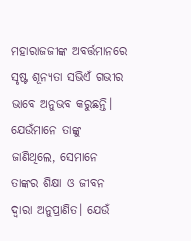ମହାରାଜଜୀଙ୍କ ଅବର୍ତ୍ତମାନରେ ସୃଷ୍ଟ ଶୂନ୍ୟତା ସଭିଏଁ ଗଭୀର ଭାବେ ଅନୁଭବ କରୁଛନ୍ତି। ଯେଉଁମାନେ ତାଙ୍କୁ ଜାଣିଥିଲେ, ସେମାନେ ତାଙ୍କର ଶିକ୍ଷା ଓ ଜୀବନ ଦ୍ୱାରା ଅନୁପ୍ରାଣିତ। ଯେଉଁ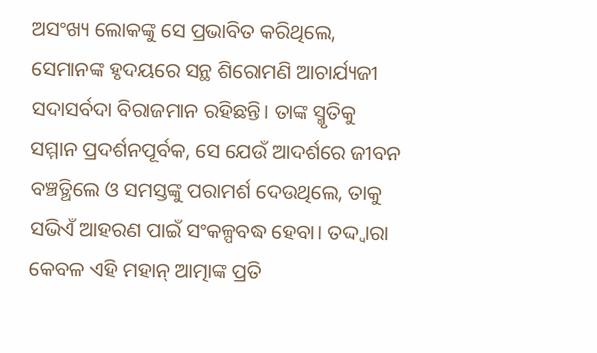ଅସଂଖ୍ୟ ଲୋକଙ୍କୁ ସେ ପ୍ରଭାବିତ କରିଥିଲେ, ସେମାନଙ୍କ ହୃଦୟରେ ସନ୍ଥ ଶିରୋମଣି ଆଚାର୍ଯ୍ୟଜୀ ସଦାସର୍ବଦା ବିରାଜମାନ ରହିଛନ୍ତି। ତାଙ୍କ ସ୍ମୃତିକୁ ସମ୍ମାନ ପ୍ରଦର୍ଶନପୂର୍ବକ, ସେ ଯେଉଁ ଆଦର୍ଶରେ ଜୀବନ ବଞ୍ଚତ୍ଥିଲେ ଓ ସମସ୍ତଙ୍କୁ ପରାମର୍ଶ ଦେଉଥିଲେ, ତାକୁ ସଭିଏଁ ଆହରଣ ପାଇଁ ସଂକଳ୍ପବଦ୍ଧ ହେବା। ତଦ୍ଦ୍ବାରା କେବଳ ଏହି ମହାନ୍‌ ଆତ୍ମାଙ୍କ ପ୍ରତି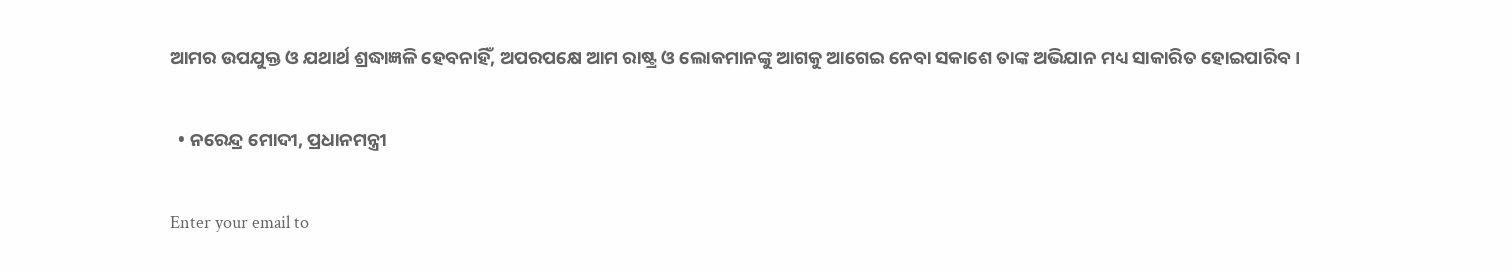ଆମର ଉପଯୁକ୍ତ ଓ ଯଥାର୍ଥ ଶ୍ରଦ୍ଧାଜ୍ଞଳି ହେବନାହିଁ, ଅପରପକ୍ଷେ ଆମ ରାଷ୍ଟ୍ର ଓ ଲୋକମାନଙ୍କୁ ଆଗକୁ ଆଗେଇ ନେବା ସକାଶେ ତାଙ୍କ ଅଭିଯାନ ମଧ୍ୟ ସାକାରିତ ହୋଇପାରିବ।

  • ନରେନ୍ଦ୍ର ମୋଦୀ, ପ୍ରଧାନମନ୍ତ୍ରୀ

Enter your email to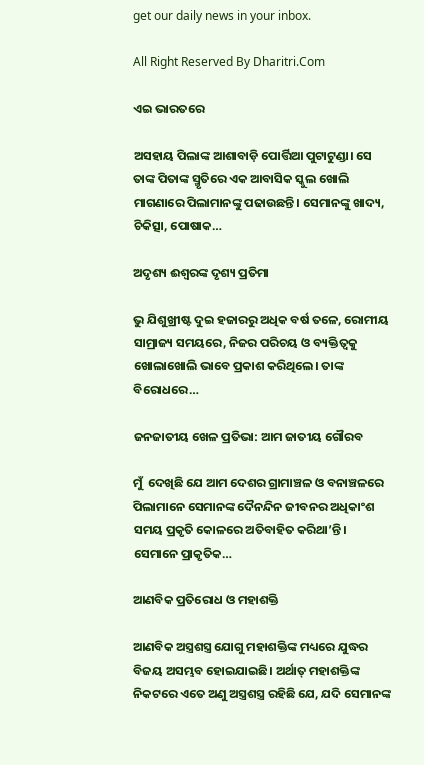get our daily news in your inbox.

All Right Reserved By Dharitri.Com

ଏଇ ଭାରତରେ

ଅସହାୟ ପିଲାଙ୍କ ଆଶାବାଡ଼ି ପୋର୍ତ୍ତିଆ ପୁଟାଟୁଣ୍ଡା। ସେ ତାଙ୍କ ପିତାଙ୍କ ସ୍ମୃତିରେ ଏକ ଆବାସିକ ସ୍କୁଲ ଖୋଲି ମାଗଣାରେ ପିଲାମାନଙ୍କୁ ପଢାଉଛନ୍ତି। ସେମାନଙ୍କୁ ଖାଦ୍ୟ, ଚିକିତ୍ସା, ପୋଷାକ…

ଅଦୃଶ୍ୟ ଈଶ୍ୱରଙ୍କ ଦୃଶ୍ୟ ପ୍ରତିମା

ଭୁ ଯିଶୁଖ୍ରୀଷ୍ଟ ଦୁଇ ହଜାରରୁ ଅଧିକ ବର୍ଷ ତଳେ, ରୋମୀୟ ସାମ୍ରାଜ୍ୟ ସମୟରେ, ନିଜର ପରିଚୟ ଓ ବ୍ୟକ୍ତିତ୍ୱକୁ ଖୋଲାଖୋଲି ଭାବେ ପ୍ରକାଶ କରିଥିଲେ। ତାଙ୍କ ବିରୋଧରେ…

ଜନଜାତୀୟ ଖେଳ ପ୍ରତିଭା: ଆମ ଜାତୀୟ ଗୌରବ

ମୁଁ  ଦେଖିଛି ଯେ ଆମ ଦେଶର ଗ୍ରାମାଞ୍ଚଳ ଓ ବନାଞ୍ଚଳରେ ପିଲାମାନେ ସେମାନଙ୍କ ଦୈନନ୍ଦିନ ଜୀବନର ଅଧିକାଂଶ ସମୟ ପ୍ରକୃତି କୋଳରେ ଅତିବାହିତ କରିଥା’ନ୍ତି। ସେମାନେ ପ୍ରାକୃତିକ…

ଆଣବିକ ପ୍ରତିରୋଧ ଓ ମହାଶକ୍ତି

ଆଣବିକ ଅସ୍ତ୍ରଶସ୍ତ୍ର ଯୋଗୁ ମହାଶକ୍ତିଙ୍କ ମଧ୍ୟରେ ଯୁଦ୍ଧର ବିଜୟ ଅସମ୍ଭବ ହୋଇଯାଇଛି। ଅର୍ଥାତ୍‌ ମହାଶକ୍ତିଙ୍କ ନିକଟରେ ଏତେ ଅଣୁ ଅସ୍ତ୍ରଶସ୍ତ୍ର ରହିଛି ଯେ, ଯଦି ସେମାନଙ୍କ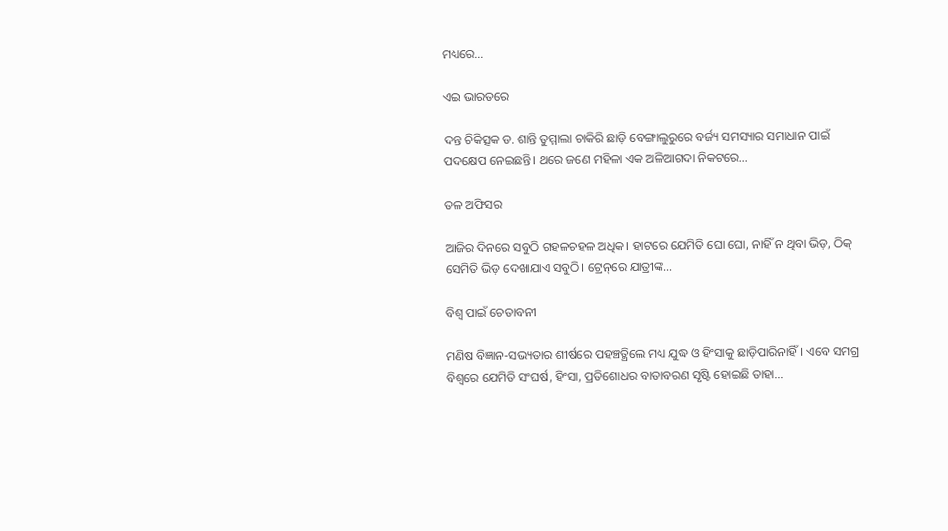ମଧ୍ୟରେ…

ଏଇ ଭାରତରେ

ଦନ୍ତ ଚିକିତ୍ସକ ଡ. ଶାନ୍ତି ତୁମ୍ମାଲା ଚାକିରି ଛାଡ଼ି ବେଙ୍ଗାଲୁରୁରେ ବର୍ଜ୍ୟ ସମସ୍ୟାର ସମାଧାନ ପାଇଁ ପଦକ୍ଷେପ ନେଇଛନ୍ତି। ଥରେ ଜଣେ ମହିଳା ଏକ ଅଳିଆଗଦା ନିକଟରେ…

ତଳ ଅଫିସର

ଆଜିର ଦିନରେ ସବୁଠି ଗହଳଚହଳ ଅଧିକ। ହାଟରେ ଯେମିତି ଘୋ ଘୋ, ନାହିଁ ନ ଥିବା ଭିଡ଼, ଠିକ୍‌ ସେମିତି ଭିଡ଼ ଦେଖାଯାଏ ସବୁଠି। ଟ୍ରେନ୍‌ରେ ଯାତ୍ରୀଙ୍କ…

ବିଶ୍ୱ ପାଇଁ ଚେତାବନୀ

ମଣିଷ ବିଜ୍ଞାନ-ସଭ୍ୟତାର ଶୀର୍ଷରେ ପହଞ୍ଚତ୍ଥିଲେ ମଧ୍ୟ ଯୁଦ୍ଧ ଓ ହିଂସାକୁ ଛାଡ଼ିପାରିନାହିଁ। ଏବେ ସମଗ୍ର ବିଶ୍ୱରେ ଯେମିତି ସଂଘର୍ଷ, ହିଂସା, ପ୍ରତିଶୋଧର ବାତାବରଣ ସୃଷ୍ଟି ହୋଇଛି ତାହା…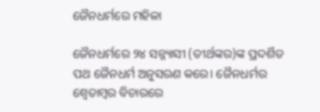ଜୈନଧର୍ମରେ ମହିଳା

ଜୈନଧର୍ମରେ ୨୪ ସନ୍ନ୍ୟାସୀ (ତୀର୍ଥଙ୍କର)ଙ୍କ ପ୍ରଦର୍ଶିତ ପଥ ଜୈନଧର୍ମ ଅନୁସରଣ କରେ। ଜୈନଧର୍ମର ଶ୍ୱେତାମ୍ବର ବିଚାରରେ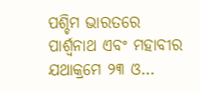ପଶ୍ଚିମ ଭାରତରେ ପାର୍ଶ୍ୱନାଥ ଏବଂ ମହାବୀର ଯଥାକ୍ରମେ ୨୩ ଓ…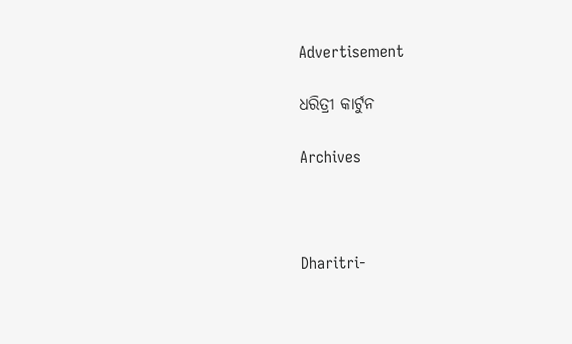Advertisement

ଧରିତ୍ରୀ କାର୍ଟୁନ

Archives



Dharitri-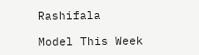Rashifala

Model This Week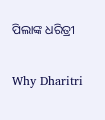ପିଲାଙ୍କ ଧରିତ୍ରୀ

Why Dharitri